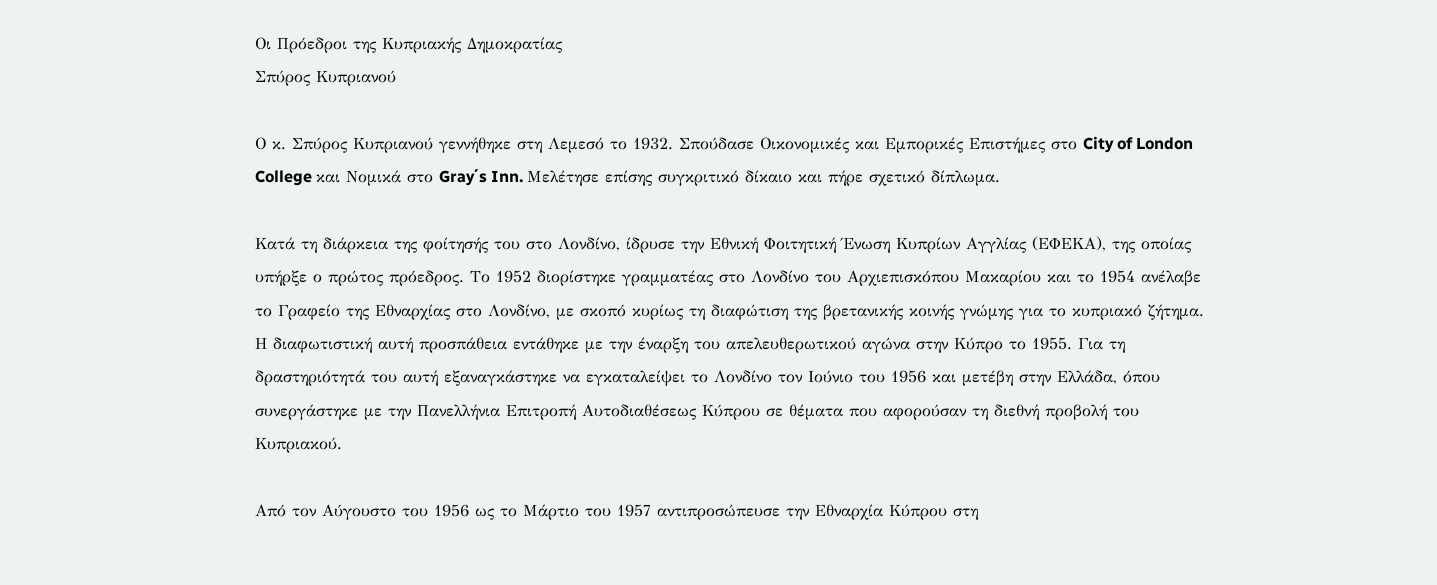Οι Πρόεδροι της Κυπριακής Δημοκρατίας
Σπύρος Κυπριανού

Ο κ. Σπύρος Κυπριανού γεννήθηκε στη Λεμεσό το 1932. Σπούδασε Οικονομικές και Εμπορικές Επιστήμες στο City of London College και Νομικά στο Gray΄s Inn. Μελέτησε επίσης συγκριτικό δίκαιο και πήρε σχετικό δίπλωμα.

Κατά τη διάρκεια της φοίτησής του στο Λονδίνο, ίδρυσε την Εθνική Φοιτητική Ένωση Κυπρίων Αγγλίας (ΕΦΕΚΑ), της οποίας υπήρξε ο πρώτος πρόεδρος. Το 1952 διορίστηκε γραμματέας στο Λονδίνο του Αρχιεπισκόπου Μακαρίου και το 1954 ανέλαβε το Γραφείο της Εθναρχίας στο Λονδίνο, με σκοπό κυρίως τη διαφώτιση της βρετανικής κοινής γνώμης για το κυπριακό ζήτημα. Η διαφωτιστική αυτή προσπάθεια εντάθηκε με την έναρξη του απελευθερωτικού αγώνα στην Κύπρο το 1955. Για τη δραστηριότητά του αυτή εξαναγκάστηκε να εγκαταλείψει το Λονδίνο τον Ιούνιο του 1956 και μετέβη στην Ελλάδα, όπου συνεργάστηκε με την Πανελλήνια Επιτροπή Αυτοδιαθέσεως Κύπρου σε θέματα που αφορούσαν τη διεθνή προβολή του Κυπριακού.

Από τον Αύγουστο του 1956 ως το Μάρτιο του 1957 αντιπροσώπευσε την Εθναρχία Κύπρου στη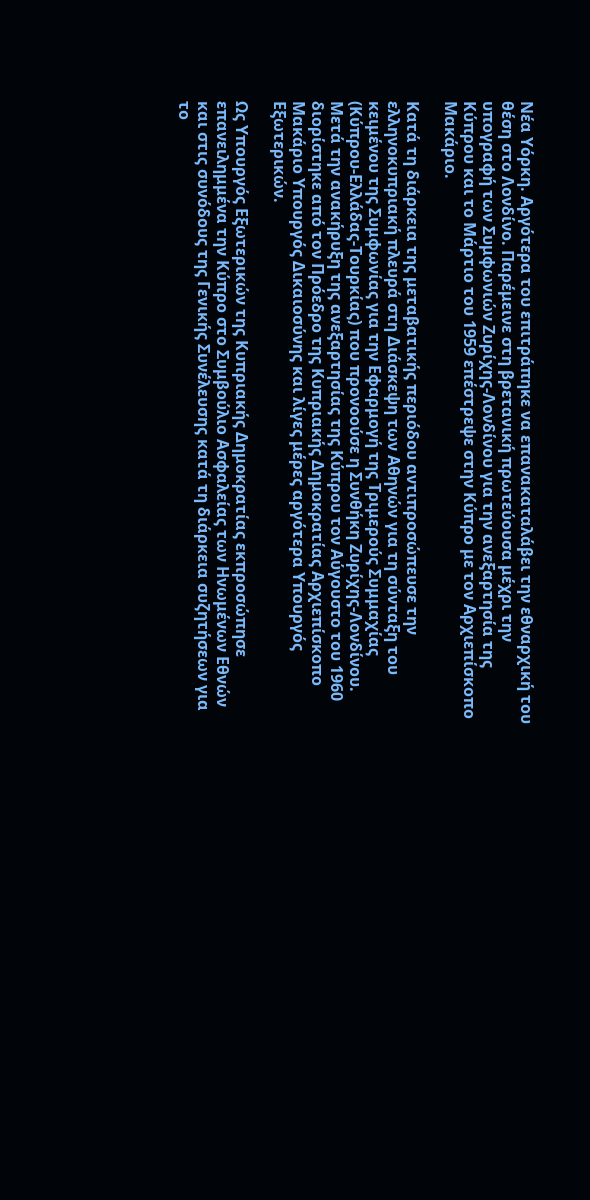Νέα Υόρκη. Αργότερα του επιτράπηκε να επανακαταλάβει την εθναρχική του θέση στο Λονδίνο. Παρέμεινε στη βρετανική πρωτεύουσα μέχρι την υπογραφή των Συμφωνιών Ζυρίχης-Λονδίνου για την ανεξαρτησία της Κύπρου και το Μάρτιο του 1959 επέστρεψε στην Κύπρο με τον Αρχιεπίσκοπο Μακάριο.

Κατά τη διάρκεια της μεταβατικής περιόδου αντιπροσώπευσε την ελληνοκυπριακή πλευρά στη Διάσκεψη των Αθηνών για τη σύνταξη του κειμένου της Συμφωνίας για την Εφαρμογή της Τριμερούς Συμμαχίας (Κύπρου-Ελλάδας-Τουρκίας) που προνοούσε η Συνθήκη Ζυρίχης-Λονδίνου.
Μετά την ανακήρυξη της ανεξαρτησίας της Κύπρου τον Αύγουστο του 1960 διορίστηκε από τον Πρόεδρο της Κυπριακής Δημοκρατίας Αρχιεπίσκοπο Μακάριο Υπουργός Δικαιοσύνης και λίγες μέρες αργότερα Υπουργός Εξωτερικών.

Ως Υπουργός Εξωτερικών της Κυπριακής Δημοκρατίας εκπροσώπησε επανειλημμένα την Κύπρο στο Συμβούλιο Ασφαλείας των Ηνωμένων Εθνών και στις συνόδους της Γενικής Συνέλευσης κατά τη διάρκεια συζητήσεων για το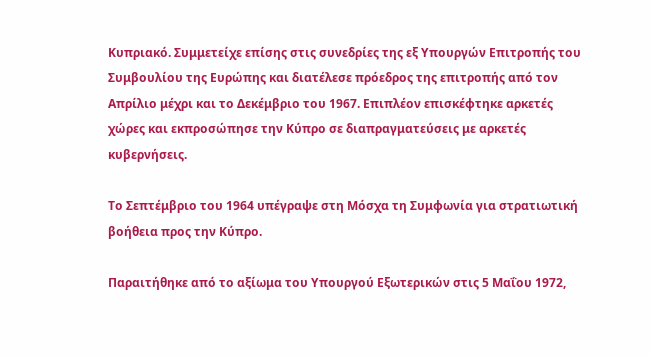Κυπριακό. Συμμετείχε επίσης στις συνεδρίες της εξ Υπουργών Επιτροπής του Συμβουλίου της Ευρώπης και διατέλεσε πρόεδρος της επιτροπής από τον Απρίλιο μέχρι και το Δεκέμβριο του 1967. Επιπλέον επισκέφτηκε αρκετές χώρες και εκπροσώπησε την Κύπρο σε διαπραγματεύσεις με αρκετές κυβερνήσεις.

Το Σεπτέμβριο του 1964 υπέγραψε στη Μόσχα τη Συμφωνία για στρατιωτική βοήθεια προς την Κύπρο.

Παραιτήθηκε από το αξίωμα του Υπουργού Εξωτερικών στις 5 Μαΐου 1972,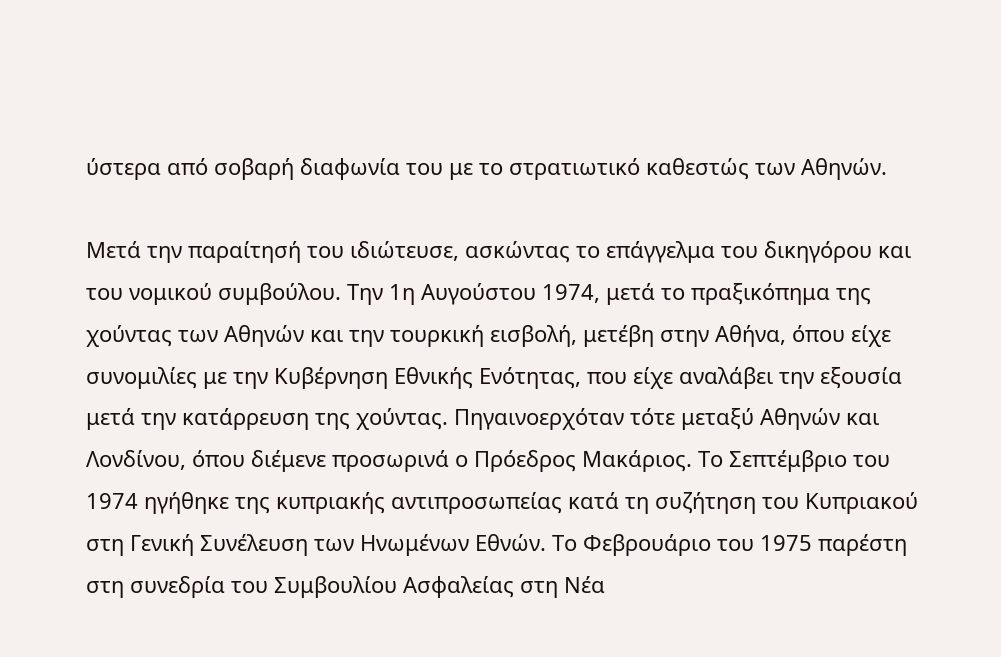ύστερα από σοβαρή διαφωνία του με το στρατιωτικό καθεστώς των Αθηνών.

Μετά την παραίτησή του ιδιώτευσε, ασκώντας το επάγγελμα του δικηγόρου και του νομικού συμβούλου. Την 1η Αυγούστου 1974, μετά το πραξικόπημα της χούντας των Αθηνών και την τουρκική εισβολή, μετέβη στην Αθήνα, όπου είχε συνομιλίες με την Κυβέρνηση Εθνικής Ενότητας, που είχε αναλάβει την εξουσία μετά την κατάρρευση της χούντας. Πηγαινοερχόταν τότε μεταξύ Αθηνών και Λονδίνου, όπου διέμενε προσωρινά ο Πρόεδρος Μακάριος. Το Σεπτέμβριο του 1974 ηγήθηκε της κυπριακής αντιπροσωπείας κατά τη συζήτηση του Κυπριακού στη Γενική Συνέλευση των Ηνωμένων Εθνών. Το Φεβρουάριο του 1975 παρέστη στη συνεδρία του Συμβουλίου Ασφαλείας στη Νέα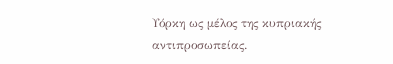Υόρκη ως μέλος της κυπριακής αντιπροσωπείας.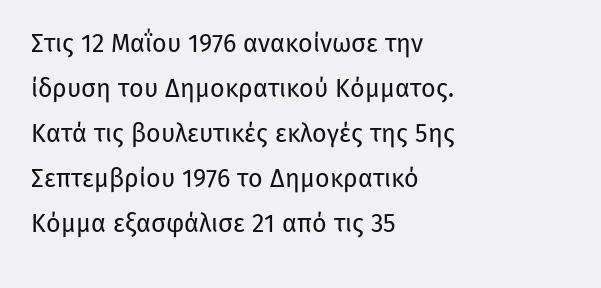Στις 12 Μαΐου 1976 ανακοίνωσε την ίδρυση του Δημοκρατικού Κόμματος. Κατά τις βουλευτικές εκλογές της 5ης Σεπτεμβρίου 1976 το Δημοκρατικό Κόμμα εξασφάλισε 21 από τις 35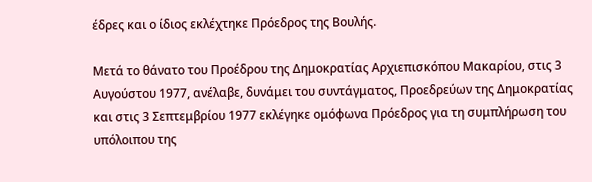έδρες και ο ίδιος εκλέχτηκε Πρόεδρος της Βουλής.

Μετά το θάνατο του Προέδρου της Δημοκρατίας Αρχιεπισκόπου Μακαρίου, στις 3 Αυγούστου 1977, ανέλαβε, δυνάμει του συντάγματος, Προεδρεύων της Δημοκρατίας και στις 3 Σεπτεμβρίου 1977 εκλέγηκε ομόφωνα Πρόεδρος για τη συμπλήρωση του υπόλοιπου της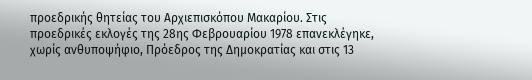προεδρικής θητείας του Αρχιεπισκόπου Μακαρίου. Στις προεδρικές εκλογές της 28ης Φεβρουαρίου 1978 επανεκλέγηκε, χωρίς ανθυποψήφιο, Πρόεδρος της Δημοκρατίας και στις 13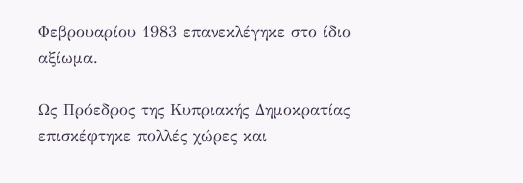Φεβρουαρίου 1983 επανεκλέγηκε στο ίδιο αξίωμα.

Ως Πρόεδρος της Κυπριακής Δημοκρατίας επισκέφτηκε πολλές χώρες και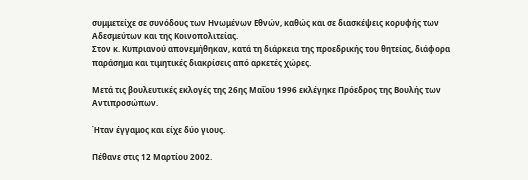συμμετείχε σε συνόδους των Ηνωμένων Εθνών, καθώς και σε διασκέψεις κορυφής των Αδεσμεύτων και της Κοινοπολιτείας.
Στον κ. Κυπριανού απονεμήθηκαν, κατά τη διάρκεια της προεδρικής του θητείας, διάφορα παράσημα και τιμητικές διακρίσεις από αρκετές χώρες.

Μετά τις βουλευτικές εκλογές της 26ης Μαΐου 1996 εκλέγηκε Πρόεδρος της Βουλής των Αντιπροσώπων.

Ήταν έγγαμος και είχε δύο γιους.

Πέθανε στις 12 Μαρτίου 2002.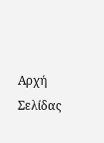Αρχή Σελίδας